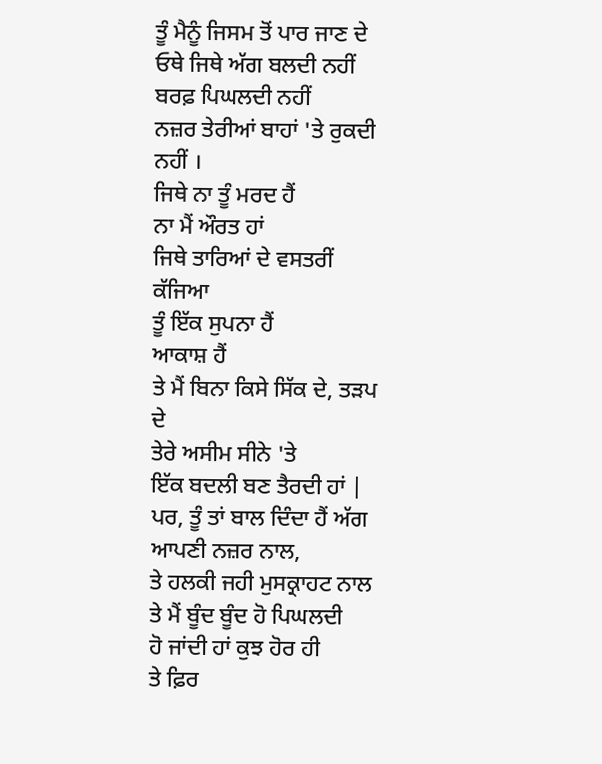ਤੂੰ ਮੈਨੂੰ ਜਿਸਮ ਤੋਂ ਪਾਰ ਜਾਣ ਦੇ
ਓਥੇ ਜਿਥੇ ਅੱਗ ਬਲਦੀ ਨਹੀਂ
ਬਰਫ਼ ਪਿਘਲਦੀ ਨਹੀਂ
ਨਜ਼ਰ ਤੇਰੀਆਂ ਬਾਹਾਂ 'ਤੇ ਰੁਕਦੀ ਨਹੀਂ ।
ਜਿਥੇ ਨਾ ਤੂੰ ਮਰਦ ਹੈਂ
ਨਾ ਮੈਂ ਔਰਤ ਹਾਂ
ਜਿਥੇ ਤਾਰਿਆਂ ਦੇ ਵਸਤਰੀਂ ਕੱਜਿਆ
ਤੂੰ ਇੱਕ ਸੁਪਨਾ ਹੈਂ
ਆਕਾਸ਼ ਹੈਂ
ਤੇ ਮੈਂ ਬਿਨਾ ਕਿਸੇ ਸਿੱਕ ਦੇ, ਤੜਪ ਦੇ
ਤੇਰੇ ਅਸੀਮ ਸੀਨੇ 'ਤੇ
ਇੱਕ ਬਦਲੀ ਬਣ ਤੈਰਦੀ ਹਾਂ |
ਪਰ, ਤੂੰ ਤਾਂ ਬਾਲ ਦਿੰਦਾ ਹੈਂ ਅੱਗ ਆਪਣੀ ਨਜ਼ਰ ਨਾਲ,
ਤੇ ਹਲਕੀ ਜਹੀ ਮੁਸਕ੍ਰਾਹਟ ਨਾਲ
ਤੇ ਮੈਂ ਬੂੰਦ ਬੂੰਦ ਹੋ ਪਿਘਲਦੀ
ਹੋ ਜਾਂਦੀ ਹਾਂ ਕੁਝ ਹੋਰ ਹੀ
ਤੇ ਫ਼ਿਰ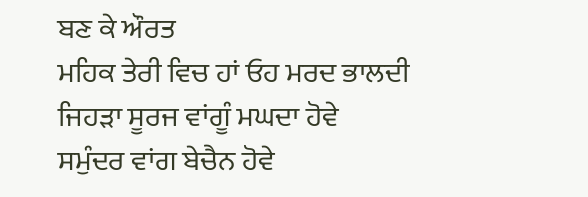ਬਣ ਕੇ ਔਰਤ
ਮਹਿਕ ਤੇਰੀ ਵਿਚ ਹਾਂ ਓਹ ਮਰਦ ਭਾਲਦੀ
ਜਿਹੜਾ ਸੂਰਜ ਵਾਂਗੂੰ ਮਘਦਾ ਹੋਵੇ
ਸਮੁੰਦਰ ਵਾਂਗ ਬੇਚੈਨ ਹੋਵੇ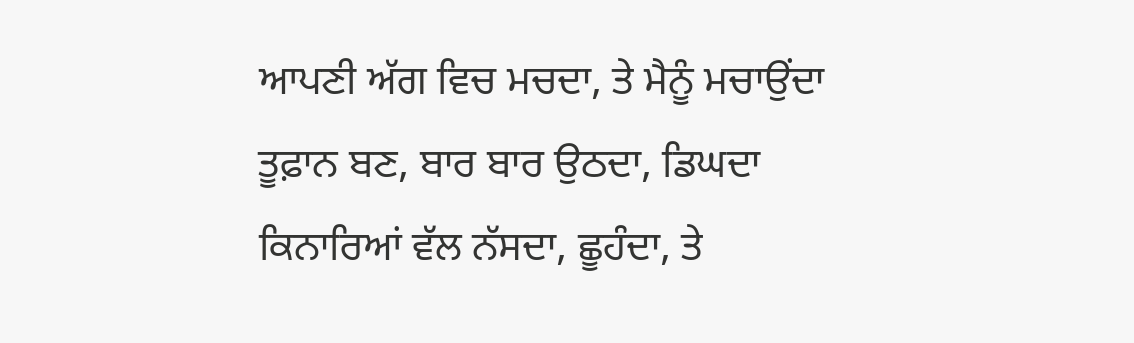ਆਪਣੀ ਅੱਗ ਵਿਚ ਮਚਦਾ, ਤੇ ਮੈਨੂੰ ਮਚਾਉਂਦਾ
ਤੂਫ਼ਾਨ ਬਣ, ਬਾਰ ਬਾਰ ਉਠਦਾ, ਡਿਘਦਾ
ਕਿਨਾਰਿਆਂ ਵੱਲ ਨੱਸਦਾ, ਛੂਹੰਦਾ, ਤੇ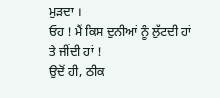ਮੁੜਦਾ ।
ਓਹ ! ਮੈਂ ਕਿਸ ਦੁਨੀਆਂ ਨੂੰ ਲੁੱਟਦੀ ਹਾਂ
ਤੇ ਜੀਂਦੀ ਹਾਂ !
ਉਦੋਂ ਹੀ, ਠੀਕ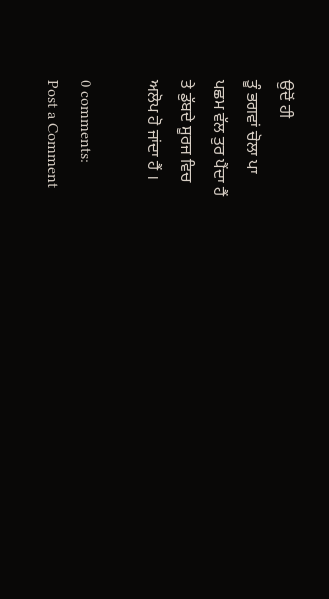ਉਦੋਂ ਹੀ
ਤੂੰ ਭਗਵਾਂ ਚੋਲਾ ਪਾ
ਪਛਮ ਵੱਲ ਤੁਰ ਪੈਂਦਾ ਹੈਂ
ਤੇ ਡੁੱਬਦੇ ਸੂਰਜ ਵਿਚ
ਅਲੋਪ ਹੋ ਜਾਂਦਾ ਹੈਂ ।

0 comments:
Post a Comment